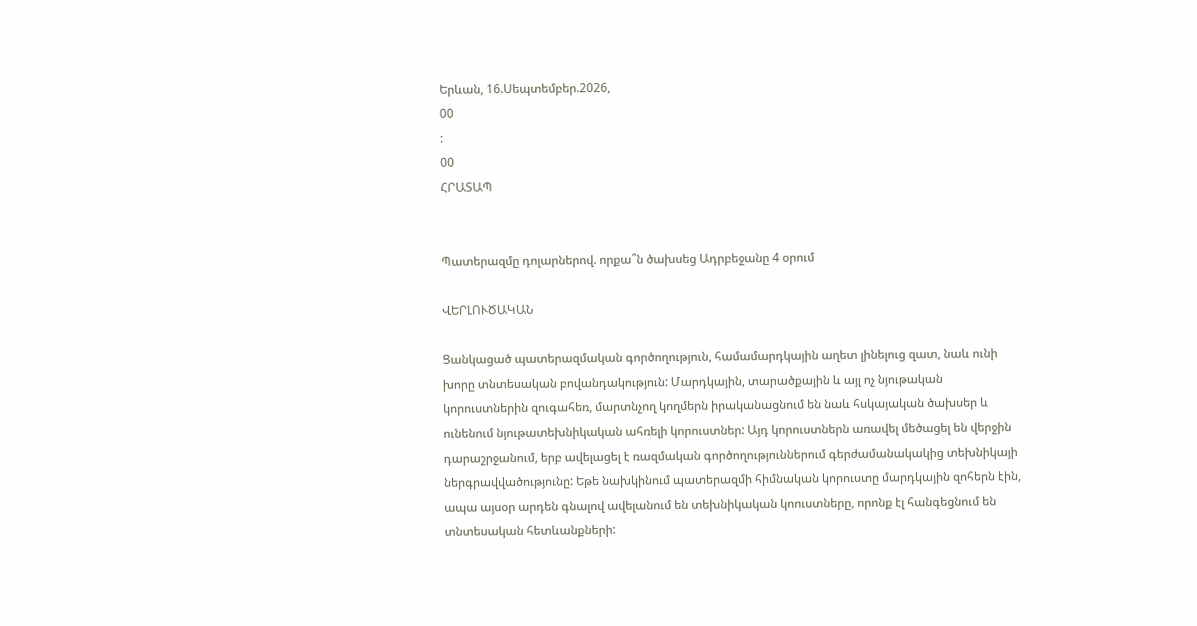Երևան, 16.Սեպտեմբեր.2026,
00
:
00
ՀՐԱՏԱՊ


Պատերազմը դոլարներով. որքա՞ն ծախսեց Ադրբեջանը 4 օրում

ՎԵՐԼՈՒԾԱԿԱՆ

Ցանկացած պատերազմական գործողություն, համամարդկային աղետ լինելուց զատ, նաև ունի խորը տնտեսական բովանդակություն: Մարդկային, տարածքային և այլ ոչ նյութական կորուստներին զուգահեռ, մարտնչող կողմերն իրականացնում են նաև հսկայական ծախսեր և ունենում նյութատեխնիկական ահռելի կորուստներ: Այդ կորուստներն առավել մեծացել են վերջին դարաշրջանում, երբ ավելացել է ռազմական գործողություններում գերժամանակակից տեխնիկայի ներգրավվածությունը: Եթե նախկինում պատերազմի հիմնական կորուստը մարդկային զոհերն էին, ապա այսօր արդեն գնալով ավելանում են տեխնիկական կոուստները, որոնք էլ հանգեցնում են տնտեսական հետևանքների: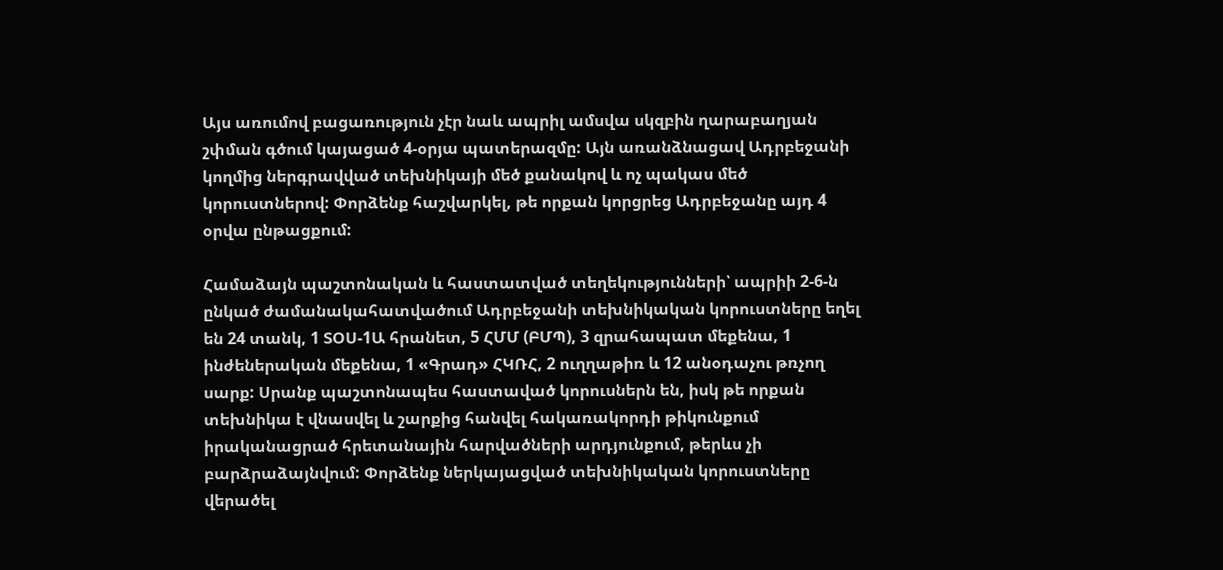Այս առումով բացառություն չէր նաև ապրիլ ամսվա սկզբին ղարաբաղյան շփման գծում կայացած 4-օրյա պատերազմը: Այն առանձնացավ Ադրբեջանի կողմից ներգրավված տեխնիկայի մեծ քանակով և ոչ պակաս մեծ կորուստներով: Փորձենք հաշվարկել, թե որքան կորցրեց Ադրբեջանը այդ 4 օրվա ընթացքում:

Համաձայն պաշտոնական և հաստատված տեղեկությունների՝ ապրիի 2-6-ն ընկած ժամանակահատվածում Ադրբեջանի տեխնիկական կորուստները եղել են 24 տանկ, 1 ՏՕՍ-1Ա հրանետ, 5 ՀՄՄ (ԲՄՊ), 3 զրահապատ մեքենա, 1 ինժեներական մեքենա, 1 «Գրադ» ՀԿՌՀ, 2 ուղղաթիռ և 12 անօդաչու թռչող սարք: Սրանք պաշտոնապես հաստաված կորուսներն են, իսկ թե որքան տեխնիկա է վնասվել և շարքից հանվել հակառակորդի թիկունքում իրականացրած հրետանային հարվածների արդյունքում, թերևս չի բարձրաձայնվում: Փորձենք ներկայացված տեխնիկական կորուստները վերածել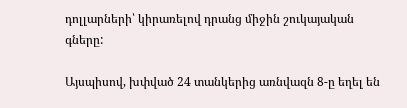դոլլարների՝ կիրառելով դրանց միջին շուկայական գները:

Այսպիսով, խփված 24 տանկերից առնվազն 8-ը եղել են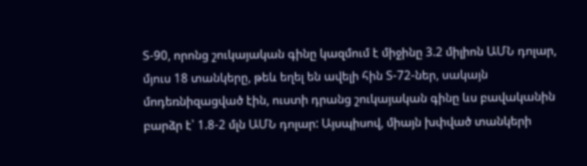Տ-90, որոնց շուկայական գինը կազմում է միջինը 3.2 միլիոն ԱՄՆ դոլար, մյուս 18 տանկերը, թեև եղել են ավելի հին Տ-72-ներ, սակայն մոդեռնիզացված էին, ուստի դրանց շուկայական գինը ևս բավականին բարձր է՝ 1.8-2 մլն ԱՄՆ դոլար: Այսպիսով, միայն խփված տանկերի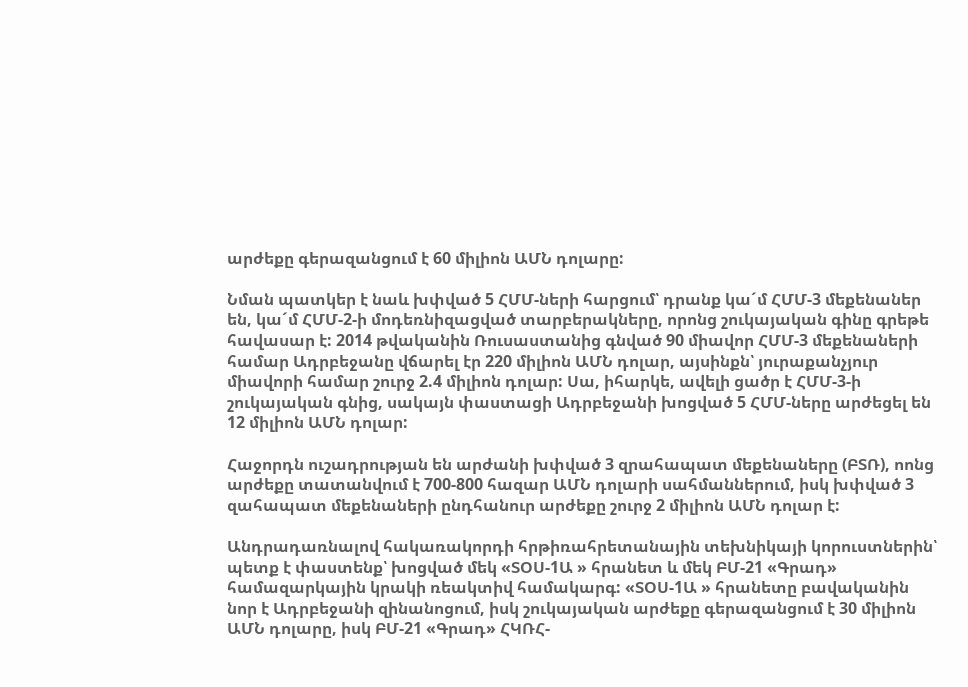արժեքը գերազանցում է 60 միլիոն ԱՄՆ դոլարը:

Նման պատկեր է նաև խփված 5 ՀՄՄ-ների հարցում՝ դրանք կա´մ ՀՄՄ-3 մեքենաներ են, կա´մ ՀՄՄ-2-ի մոդեռնիզացված տարբերակները, որոնց շուկայական գինը գրեթե հավասար է: 2014 թվականին Ռուսաստանից գնված 90 միավոր ՀՄՄ-3 մեքենաների համար Ադրբեջանը վճարել էր 220 միլիոն ԱՄՆ դոլար, այսինքն՝ յուրաքանչյուր միավորի համար շուրջ 2.4 միլիոն դոլար: Սա, իհարկե, ավելի ցածր է ՀՄՄ-3-ի շուկայական գնից, սակայն փաստացի Ադրբեջանի խոցված 5 ՀՄՄ-ները արժեցել են 12 միլիոն ԱՄՆ դոլար:

Հաջորդն ուշադրության են արժանի խփված 3 զրահապատ մեքենաները (ԲՏՌ), ոոնց արժեքը տատանվում է 700-800 հազար ԱՄՆ դոլարի սահմաններում, իսկ խփված 3 զահապատ մեքենաների ընդհանուր արժեքը շուրջ 2 միլիոն ԱՄՆ դոլար է:

Անդրադառնալով հակառակորդի հրթիռահրետանային տեխնիկայի կորուստներին՝ պետք է փաստենք՝ խոցված մեկ «ՏՕՍ-1Ա » հրանետ և մեկ ԲՄ-21 «Գրադ» համազարկային կրակի ռեակտիվ համակարգ: «ՏՕՍ-1Ա » հրանետը բավականին նոր է Ադրբեջանի զինանոցում, իսկ շուկայական արժեքը գերազանցում է 30 միլիոն ԱՄՆ դոլարը, իսկ ԲՄ-21 «Գրադ» ՀԿՌՀ-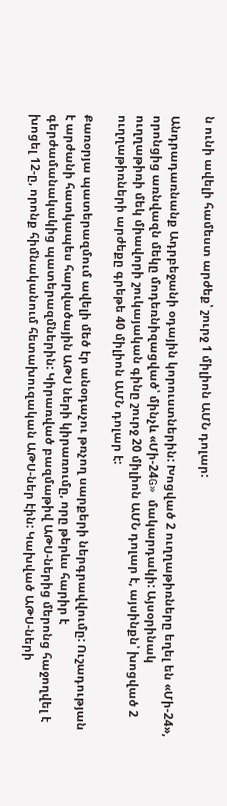ն ունի ավելի համեստ արժեք՝ շուրջ 1 միլիոն ԱՄՆ դոլար:

Անդրադառնանք Ադրբեջանի օդային կորուստներին: Խոցված 2 ուղղաթիռները եղել են «Մի-24», որոնցից առնվազն մեկը մոդեռնիզացված՝ մինչև «Մի-24G» մակարդակի: Այսօրինակ ուղղաթիռի մեկ միավորի շուկայական գինը շուրջ 20 միլիոն ԱՄՆ դոլար է, այսինքն՝ խոցված 2 ուղղաթիռների արժեքը գրեթե 40 միլիոն ԱՄՆ դոլար է:

Քառօրյա պատերազմում ավելի մեծ էր անօդաչու թռչող սարքերի ներգրավվումը: Ուշադության է արժանի հատկապես հարվածային ԱԹՍ ների կիրառումը, որը թերևս հարիր է գերժամանակակից պատերազմներին: Կիրառված բազմաթիվ ԱԹՍ-ներից մերոնց հաջողվել է խոցել 12-ը, որոնք հիմնականում հետախուզական ԱԹՍ-ներ էին: Կախված ԱԹՍ-ների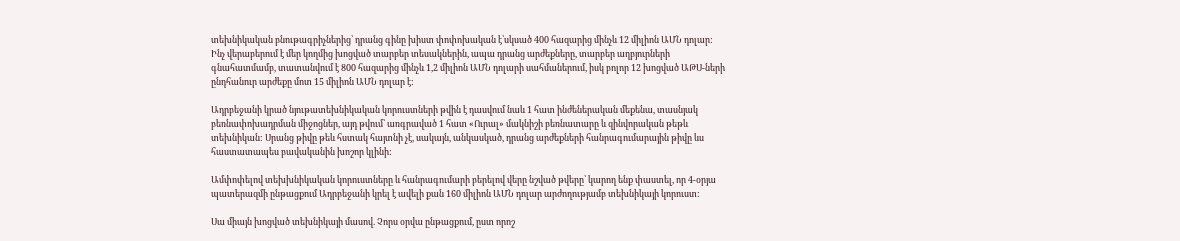տեխնիկական բնութագրիչներից՝ դրանց գինը խիստ փոփոխական է՝սկսած 400 հազարից մինչև 12 միլիոն ԱՄՆ դոլար: Ինչ վերաբերում է մեր կողմից խոցված տարբեր տեսակներին, ապա դրանց արժեքները, տարբեր աղբյուրների գնահատմամբ, տատանվում է 800 հազարից մինչև 1,2 միլիոն ԱՄՆ դոլարի սահմաներում, իսկ բոլոր 12 խոցված ԱԹՍ-ների ընդհանուր արժեքը մոտ 15 միլիոն ԱՄՆ դոլար է:

Ադրբեջանի կրած նյութատեխնիկական կորուստների թվին է դասվում նաև 1 հատ ինժեներական մեքենա, տասնյակ բեռնափոխադրման միջոցներ, այդ թվում՝ առգրաված 1 հատ «Ուրալ» մակնիշի բեռնատարը և զինվորական թեթև տեխնիկան: Սրանց թիվը թեև հստակ հայտնի չէ, սակայն, անկասկած, դրանց արժեքների հանրագումարային թիվը ևս հաստատապես բավականին խոշոր կլինի:

Ամփոփելով տեխխնիկական կորուստները և հանրագումարի բերելով վերը նշված թվերը՝ կարող ենք փաստել, որ 4-օրյա պատերազմի ընթացքում Ադրբեջանի կրել է ավելի քան 160 միլիոն ԱՄՆ դոլար արժողությամբ տեխնիկայի կորուստ:

Սա միայն խոցված տեխնիկայի մասով. Չորս օրվա ընթացքում, ըստ որոշ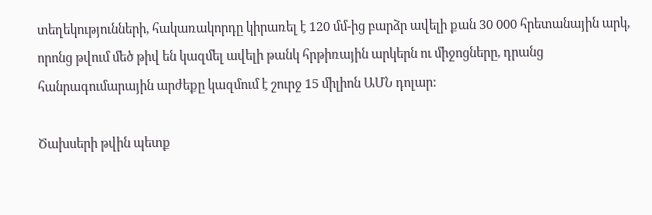տեղեկությունների, հակառակորդը կիրառել է 120 մմ-ից բարձր ավելի քան 30 000 հրետանային արկ, որոնց թվում մեծ թիվ են կազմել ավելի թանկ հրթիռային արկերն ու միջոցները, դրանց հանրագումարային արժեքը կազմում է շուրջ 15 միլիոն ԱՄՆ դոլար:

Ծախսերի թվին պետք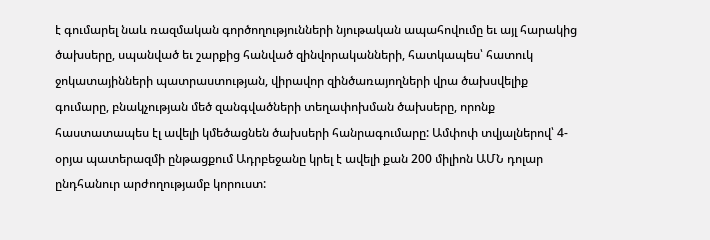է գումարել նաև ռազմական գործողությունների նյութական ապահովումը եւ այլ հարակից ծախսերը, սպանված եւ շարքից հանված զինվորականների, հատկապես՝ հատուկ ջոկատայինների պատրաստության, վիրավոր զինծառայողների վրա ծախսվելիք գումարը, բնակչության մեծ զանգվածների տեղափոխման ծախսերը, որոնք հաստատապես էլ ավելի կմեծացնեն ծախսերի հանրագումարը: Ամփոփ տվյալներով՝ 4-օրյա պատերազմի ընթացքում Ադրբեջանը կրել է ավելի քան 200 միլիոն ԱՄՆ դոլար ընդհանուր արժողությամբ կորուստ: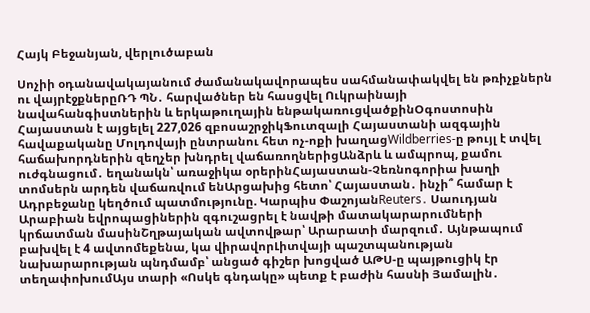Հայկ Բեջանյան, վերլուծաբան

Սոչիի օդանավակայանում ժամանակավորապես սահմանափակվել են թռիչքներն ու վայրէջքներըՌԴ ՊՆ․ հարվածներ են հասցվել Ուկրաինայի նավահանգիստներին և երկաթուղային ենթակառուցվածքինՕգոստոսին Հայաստան է այցելել 227,026 զբոսաշրջիկՖուտզալի Հայաստանի ազգային հավաքականը Մոլդովայի ընտրանու հետ ոչ-ոքի խաղացWildberries-ը թույլ է տվել հաճախորդներին զեղչեր խնդրել վաճառողներիցԱնձրև և ամպրոպ, քամու ուժգնացում․ եղանակն՝ առաջիկա օրերինՀայաստան-Չեռնոգորիա խաղի տոմսերն արդեն վաճառվում ենԱրցախից հետո՝ Հայաստան․ ինչի՞ համար է Ադրբեջանը կեղծում պատմությունը. Կարպիս ՓաշոյանReuters․ Սաուդյան Արաբիան եվրոպացիներին զգուշացրել է նավթի մատակարարումների կրճատման մասինՇղթայական ավտովթար՝ Արարատի մարզում․ Այնթապում բախվել է 4 ավտոմեքենա, կա վիրավորԼիտվայի պաշտպանության նախարարության պնդմամբ՝ անցած գիշեր խոցված ԱԹՍ-ը պայթուցիկ էր տեղափոխումԱյս տարի «Ոսկե գնդակը» պետք է բաժին հասնի Յամալին․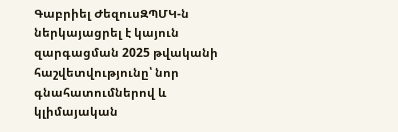Գաբրիել ԺեզուսԶՊՄԿ-ն ներկայացրել է կայուն զարգացման 2025 թվականի հաշվետվությունը՝ նոր գնահատումներով և կլիմայական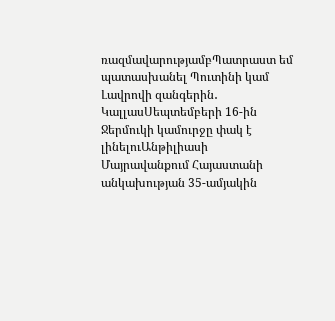ռազմավարությամբՊատրաստ եմ պատասխանել Պուտինի կամ Լավրովի զանգերին․ ԿալլասՍեպտեմբերի 16-ին Ջերմուկի կամուրջը փակ է լինելուԱնթիլիասի Մայրավանքում Հայաստանի անկախության 35-ամյակին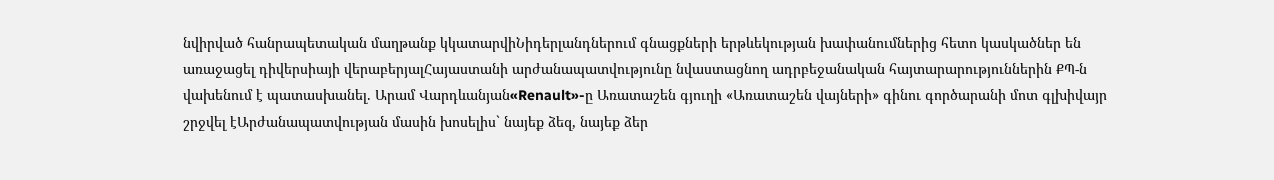նվիրված հանրապետական մաղթանք կկատարվիՆիդերլանդներում գնացքների երթևեկության խափանումներից հետո կասկածներ են առաջացել դիվերսիայի վերաբերյալՀայաստանի արժանապատվությունը նվաստացնող ադրբեջանական հայտարարություններին ՔՊ-ն վախենում է պատասխանել. Արամ Վարդևանյան«Renault»-ը Առատաշեն գյուղի «Առատաշեն վայների» գինու գործարանի մոտ գլխիվայր շրջվել էԱրժանապատվության մասին խոսելիս` նայեք ձեզ, նայեք ձեր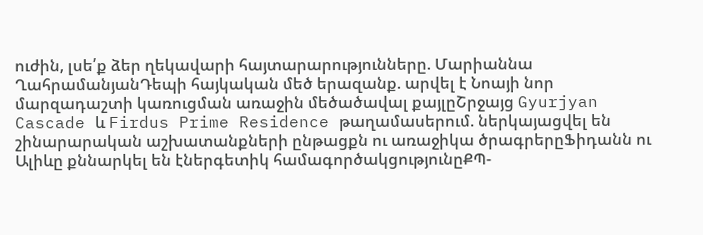ուժին, լսե՛ք ձեր ղեկավարի հայտարարությունները. Մարիաննա ՂահրամանյանԴեպի հայկական մեծ երազանք. արվել է Նոայի նոր մարզադաշտի կառուցման առաջին մեծածավալ քայլըՇրջայց Gyurjyan Cascade և Firdus Prime Residence թաղամասերում. ներկայացվել են շինարարական աշխատանքների ընթացքն ու առաջիկա ծրագրերըՖիդանն ու Ալիևը քննարկել են էներգետիկ համագործակցությունըՔՊ-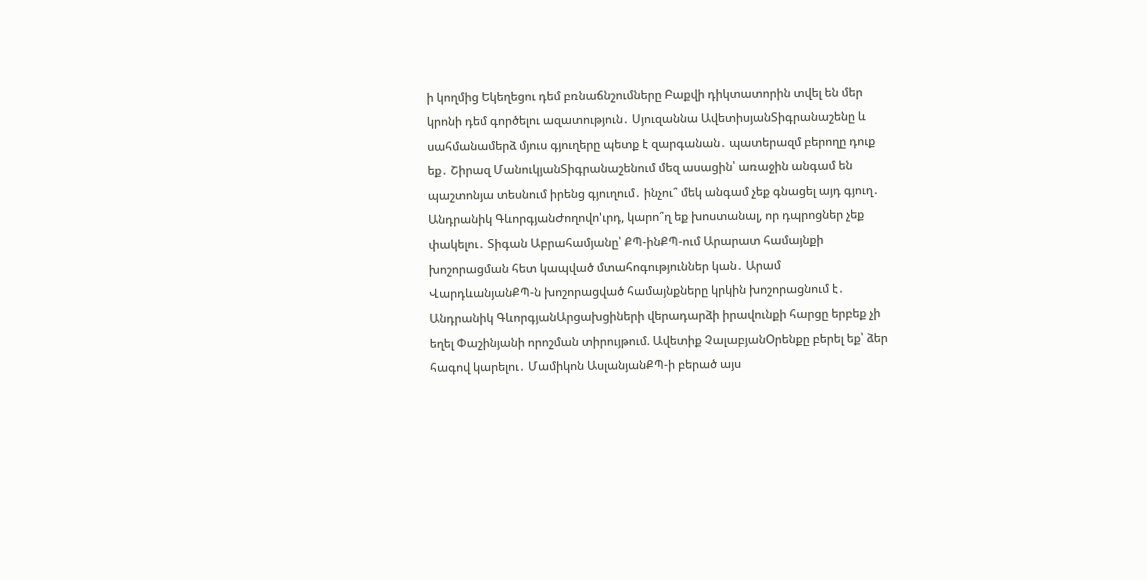ի կողմից Եկեղեցու դեմ բռնաճնշումները Բաքվի դիկտատորին տվել են մեր կրոնի դեմ գործելու ազատություն․ Սյուզաննա ԱվետիսյանՏիգրանաշենը և սահմանամերձ մյուս գյուղերը պետք է զարգանան․ պատերազմ բերողը դուք եք․ Շիրազ ՄանուկյանՏիգրանաշենում մեզ ասացին՝ առաջին անգամ են պաշտոնյա տեսնում իրենց գյուղում․ ինչու՞ մեկ անգամ չեք գնացել այդ գյուղ․ Անդրանիկ ԳևորգյանԺողովո'ւրդ, կարո՞ղ եք խոստանալ, որ դպրոցներ չեք փակելու․ Տիգան Աբրահամյանը՝ ՔՊ-ինՔՊ-ում Արարատ համայնքի խոշորացման հետ կապված մտահոգություններ կան․ Արամ ՎարդևանյանՔՊ-ն խոշորացված համայնքները կրկին խոշորացնում է․ Անդրանիկ ԳևորգյանԱրցախցիների վերադարձի իրավունքի հարցը երբեք չի եղել Փաշինյանի որոշման տիրույթում. Ավետիք ՉալաբյանՕրենքը բերել եք՝ ձեր հագով կարելու․ Մամիկոն ԱսլանյանՔՊ-ի բերած այս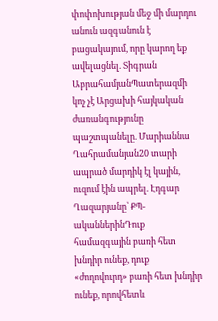փոփոխության մեջ մի մարդու անուն ազգանուն է բացակայում, որը կարող եք ավելացնել. Տիգրան ԱբրահամյանՊատերազմի կոչ չէ Արցախի հայկական ժառանգությունը պաշտպանելը. Մարիաննա Ղահրամանյան20 տարի ապրած մարդիկ էլ կային, ուզում էին ապրել. Էդգար Ղազարյանը՝ ՔՊ-ականներինԴուք համազգային բառի հետ խնդիր ունեք, դուք «ժողովուրդ» բառի հետ խնդիր ունեք, որովհետև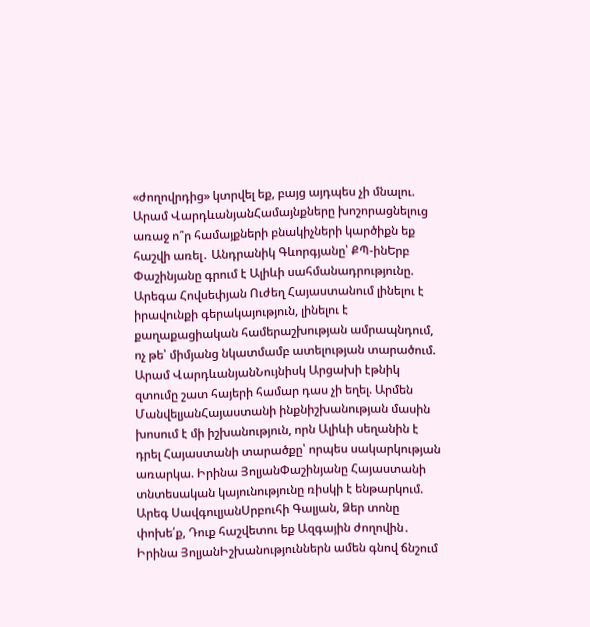«ժողովրդից» կտրվել եք, բայց այդպես չի մնալու. Արամ ՎարդևանյանՀամայնքները խոշորացնելուց առաջ ո՞ր համայքների բնակիչների կարծիքն եք հաշվի առել․ Անդրանիկ Գևորգյանը՝ ՔՊ-ինԵրբ Փաշինյանը գրում է Ալիևի սահմանադրությունը. Արեգա Հովսեփյան Ուժեղ Հայաստանում լինելու է իրավունքի գերակայություն, լինելու է քաղաքացիական համերաշխության ամրապնդում, ոչ թե՝ միմյանց նկատմամբ ատելության տարածում. Արամ ՎարդևանյանՆույնիսկ Արցախի էթնիկ զտումը շատ հայերի համար դաս չի եղել. Արմեն ՄանվելյանՀայաստանի ինքնիշխանության մասին խոսում է մի իշխանություն, որն Ալիևի սեղանին է դրել Հայաստանի տարածքը՝ որպես սակարկության առարկա. Իրինա ՅոլյանՓաշինյանը Հայաստանի տնտեսական կայունությունը ռիսկի է ենթարկում. Արեգ ՍավգուլյանՍրբուհի Գալյան, Ձեր տոնը փոխե՛ք, Դուք հաշվետու եք Ազգային ժողովին․ Իրինա ՅոլյանԻշխանություններն ամեն գնով ճնշում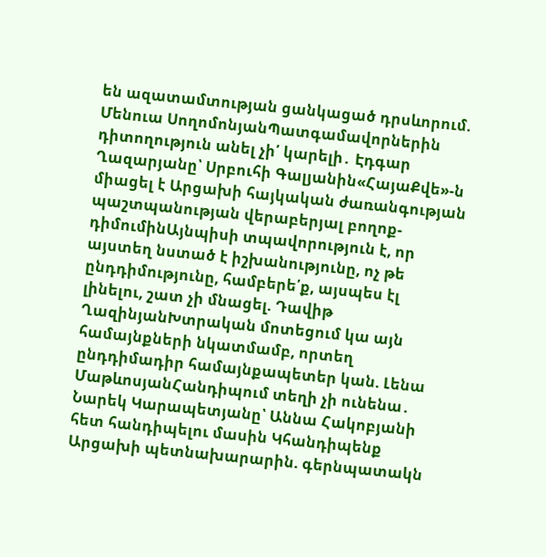են ազատամտության ցանկացած դրսևորում. Մենուա ՍողոմոնյանՊատգամավորներին դիտողություն անել չի՛ կարելի․ Էդգար Ղազարյանը՝ Սրբուհի Գալյանին«ՀայաՔվե»-ն միացել է Արցախի հայկական ժառանգության պաշտպանության վերաբերյալ բողոք-դիմումինԱյնպիսի տպավորություն է, որ այստեղ նստած է իշխանությունը, ոչ թե ընդդիմությունը, համբերե՛ք, այսպես էլ լինելու, շատ չի մնացել. Դավիթ ՂազինյանԽտրական մոտեցում կա այն համայնքների նկատմամբ, որտեղ ընդդիմադիր համայնքապետեր կան. Լենա ՄաթևոսյանՀանդիպում տեղի չի ունենա․ Նարեկ Կարապետյանը՝ Աննա Հակոբյանի հետ հանդիպելու մասին Կհանդիպենք Արցախի պետնախարարին. գերնպատակն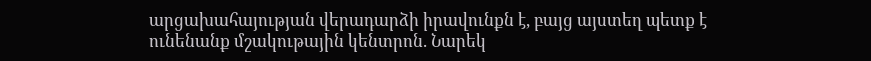արցախահայության վերադարձի իրավունքն է, բայց այստեղ պետք է ունենանք մշակութային կենտրոն. Նարեկ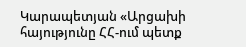Կարապետյան «Արցախի հայությունը ՀՀ-ում պետք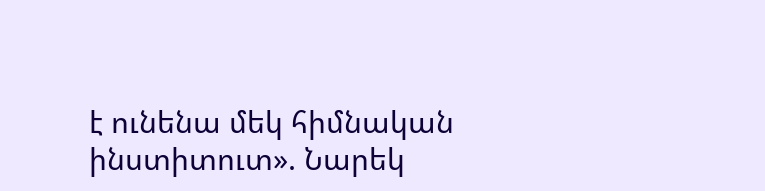է ունենա մեկ հիմնական ինստիտուտ». Նարեկ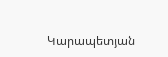Կարապետյան